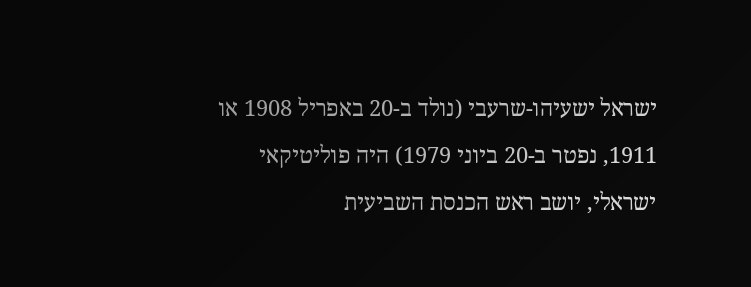ישראל ישעיהו-שרעבי (נולד ב-20 באפריל 1908 או 1911, נפטר ב-20 ביוני 1979) היה פוליטיקאי ישראלי, יושב ראש הכנסת השביעית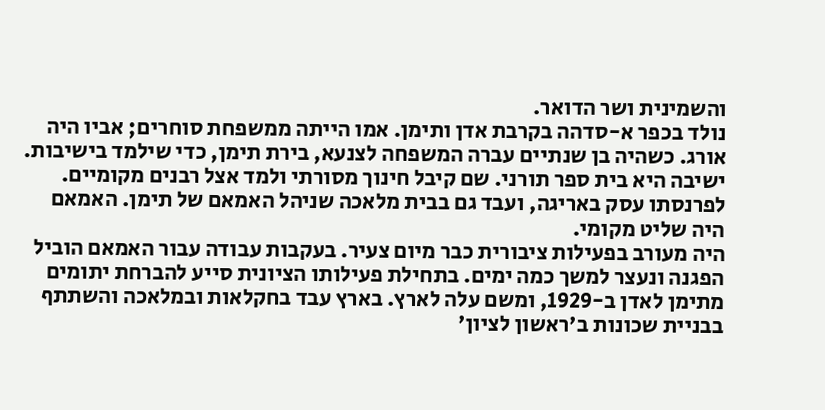והשמינית ושר הדואר.
נולד בכפר א-סדהה בקרבת אדן ותימן. אמו הייתה ממשפחת סוחרים; אביו היה אורג. כשהיה בן שנתיים עברה המשפחה לצנעא, בירת תימן, כדי שילמד בישיבות. ישיבה היא בית ספר תורני. שם קיבל חינוך מסורתי ולמד אצל רבנים מקומיים. לפרנסתו עסק באריגה, ועבד גם בבית מלאכה שניהל האמאם של תימן. האמאם היה שליט מקומי.
היה מעורב בפעילות ציבורית כבר מיום צעיר. בעקבות עבודה עבור האמאם הוביל הפגנה ונעצר למשך כמה ימים. בתחילת פעילותו הציונית סייע להברחת יתומים מתימן לאדן ב-1929, ומשם עלה לארץ. בארץ עבד בחקלאות ובמלאכה והשתתף בבניית שכונות ב'ראשון לציון'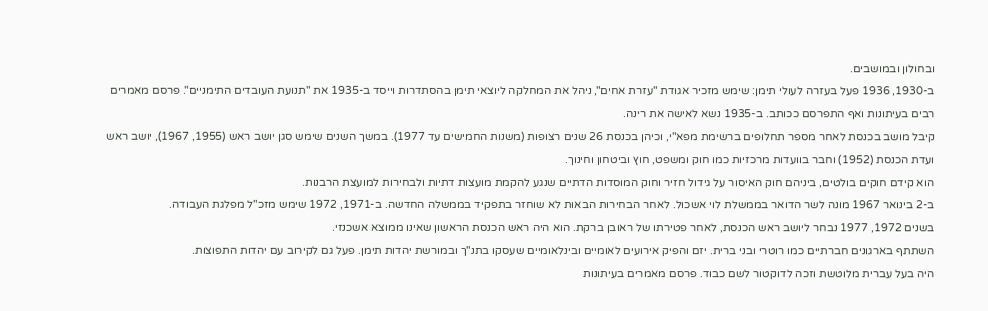ובחולון ובמושבים.
ב-1930, 1936 פעל בעזרה לעולי תימן: שימש מזכיר אגודת "עזרת אחים", ניהל את המחלקה ליוצאי תימן בהסתדרות וייסד ב-1935 את "תנועת העובדים התימניים". פרסם מאמרים רבים בעיתונות ואף התפרסם ככותב. ב-1935 נשא לאישה את רינה.
קיבל מושב בכנסת לאחר מספר תחלופים ברשימת מפא"י, וכיהן בכנסת 26 שנים רצופות (משנות החמישים עד 1977). במשך השנים שימש סגן יושב ראש (1955, 1967), יושב ראש ועדת הכנסת (1952) וחבר בוועדות מרכזיות כמו חוק ומשפט, חוץ וביטחון וחינוך.
הוא קידם חוקים בולטים, ביניהם חוק האיסור על גידול חזיר וחוק המוסדות הדתיים שנגע להקמת מועצות דתיות ולבחירות למועצת הרבנות.
ב-2 בינואר 1967 מונה לשר הדואר בממשלת לוי אשכול. לאחר הבחירות הבאות לא שוחזר בתפקיד בממשלה החדשה. ב-1971, 1972 שימש מזכ"ל מפלגת העבודה.
בשנים 1972, 1977 נבחר ליושב ראש הכנסת, לאחר פטירתו של ראובן ברקת. הוא היה ראש הכנסת הראשון שאינו ממוצא אשכנזי.
השתתף בארגונים חברתיים כמו רוטרי ובני ברית. יזם והפיק אירועים לאומיים ובינלאומיים שעסקו בתנ"ך ובמורשת יהדות תימן. פעל גם לקירוב עם יהדות התפוצות.
היה בעל עברית מלוטשת וזכה לדוקטור לשם כבוד. פרסם מאמרים בעיתונות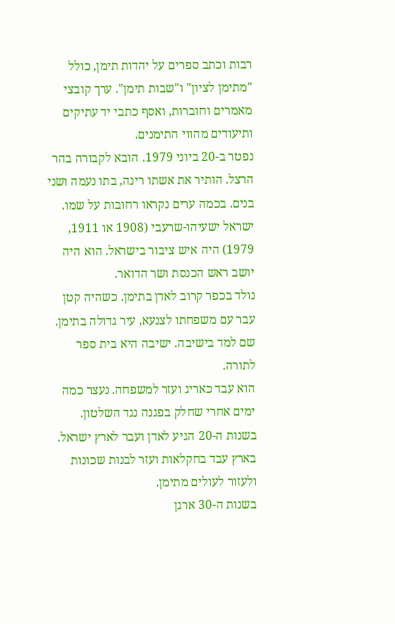רבות וכתב ספרים על יהדות תימן, כולל "מתימן לציון" ו"שבות תימן". ערך קובצי מאמרים וחוברות, ואסף כתבי יד עתיקים ותיעודים מהווי התימנים.
נפטר ב-20 ביוני 1979. הובא לקבורה בהר הרצל. הותיר את אשתו רינה, בתו נעמה ושני בנים. בכמה ערים נקראו רחובות על שמו.
ישראל ישעיהו-שרעבי (1908 או 1911, 1979) היה איש ציבור בישראל. הוא היה יושב ראש הכנסת ושר הדואר.
נולד בכפר קרוב לאדן בתימן. כשהיה קטן עבר עם משפחתו לצנעא, עיר גדולה בתימן. שם למד בישיבה. ישיבה היא בית ספר לתורה.
הוא עבד כאריג ועזר למשפחה. נעצר כמה ימים אחרי שחלק בפגנה נגד השלטון.
בשנות ה-20 הגיע לאדן ועבר לארץ ישראל. בארץ עבד בחקלאות ועזר לבנות שכונות ולעזור לעולים מתימן.
בשנות ה-30 ארגן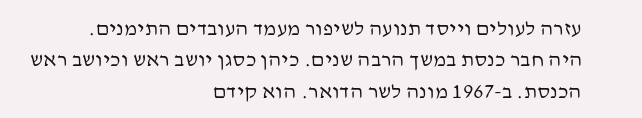עזרה לעולים וייסד תנועה לשיפור מעמד העובדים התימנים.
היה חבר כנסת במשך הרבה שנים. כיהן כסגן יושב ראש וכיושב ראש הכנסת. ב-1967 מונה לשר הדואר. הוא קידם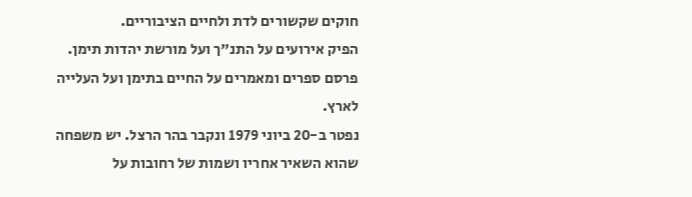חוקים שקשורים לדת ולחיים הציבוריים.
הפיק אירועים על התנ"ך ועל מורשת יהדות תימן. פרסם ספרים ומאמרים על החיים בתימן ועל העלייה לארץ.
נפטר ב-20 ביוני 1979 ונקבר בהר הרצל. יש משפחה שהוא השאיר אחריו ושמות של רחובות על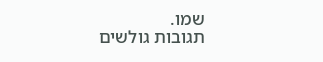שמו.
תגובות גולשים